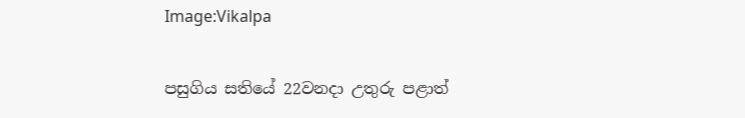Image:Vikalpa

පසුගිය සතියේ 22වනදා උතුරු පළාත්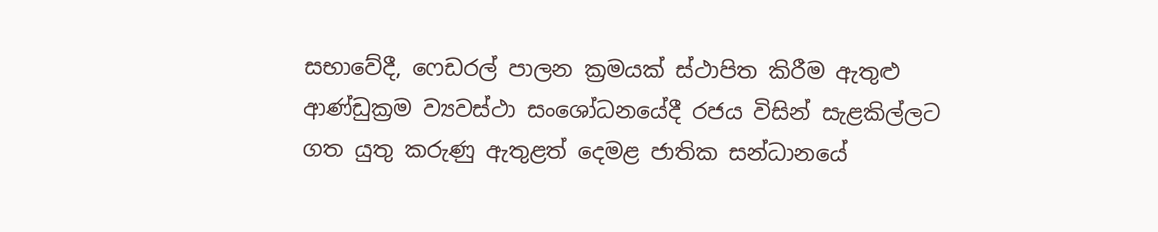සභාවේදී, ෆෙඩරල් පාලන ක්‍රමයක් ස්ථාපිත කිරීම ඇතුළු ආණ්ඩුක්‍රම ව්‍යවස්ථා සංශෝධනයේදී රජය විසින් සැළකිල්ලට ගත යුතු කරුණු ඇතුළත් දෙමළ ජාතික සන්ධානයේ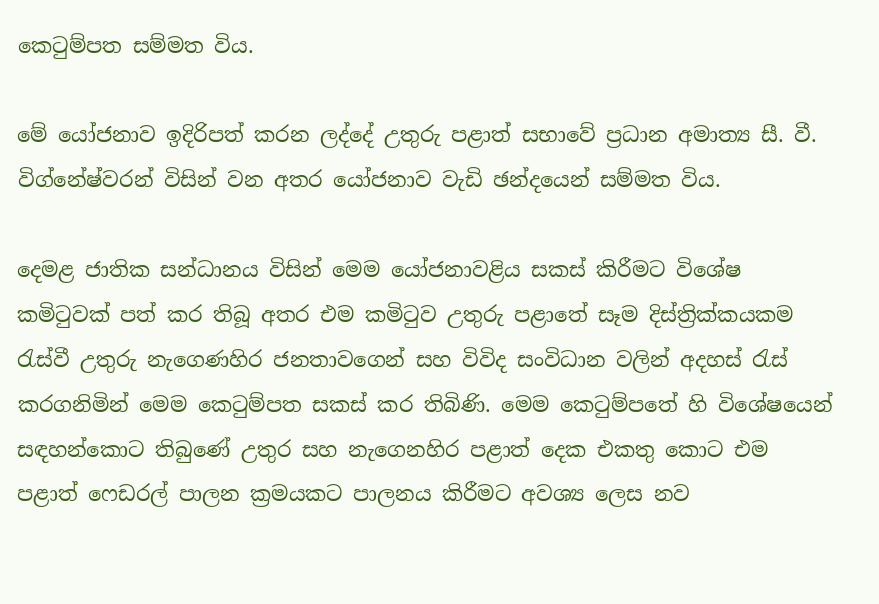කෙටුම්පත සම්මත විය.

මේ යෝජනාව ඉදිරිපත් කරන ලද්දේ උතුරු පළාත් සභාවේ ප්‍රධාන අමාත්‍ය සී. වී. විග්නේෂ්වරන් විසින් වන අතර යෝජනාව වැඩි ඡන්දයෙන් සම්මත විය.

දෙමළ ජාතික සන්ධානය විසින් මෙම යෝජනාවළිය සකස් කිරීමට විශේෂ කමිටුවක් පත් කර තිබූ අතර එම කමිටුව උතුරු පළාතේ සෑම දිස්ත්‍රික්කයකම රැස්වී උතුරු නැගෙණහිර ජනතාවගෙන් සහ විවිද සංවිධාන වලින් අදහස් රැස් කරගනිමින් මෙම කෙටුම්පත සකස් කර තිබිණි. මෙම කෙටුම්පතේ හි විශේෂයෙන් සඳහන්කොට තිබුණේ උතුර සහ නැගෙනහිර පළාත් දෙක එකතු කොට එම පළාත් ෆෙඩරල් පාලන ක්‍රමයකට පාලනය කිරීමට අවශ්‍ය ලෙස නව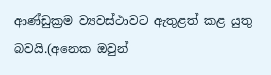ආණ්ඩුක්‍රම ව්‍යවස්ථාවට ඇතුළත් කළ යුතු බවයි.(අනෙක ඔවුන්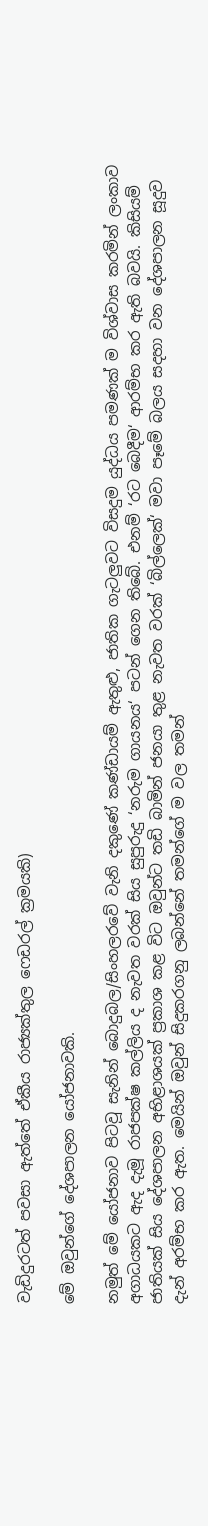වැඩිදුරටත් පවසා ඇත්තේ ඒකීය රාජ්‍යක්තුල ‍ෆෙඩරල් ක්‍රමයකි)

මේ ඔවුන්ගේ දේශපාලන යෝජනාවකි.

නමුත් මේ යෝජනාව පිටවූ සැනින් බොදුබල/සිංහලරවේ වැනි දකුණේ කණ්ඩායම් ඇතුළු, ජාතික ගැටලුවට විසදුම යුද්ධය පමණක් ම විශ්වාස කරමින් ලංකාව අගාධයකට ඇද දැමූ රාජපක්ෂ කල්ලිය ද නැවත වරක් සිය සුපුරුදු ‘නරුම ගායනය‘ පටන් ගෙන තිබේ. එනම් ‘රට බෙදීම‘ ආරම්භ කර ඇති බවයි. කිසියම් ජාතියක් සිය දේශපාලන අභිළාශයක් ප්‍රකාශ කළ විට ඔවුන්ට තඩි බාමින් ජනයා තුළ නැවත වරක් ‘බිල්ලෙක්‘ මවා පෑමේ බලය සදහා වන දේශපාලන සූදුව දැන් අරම්භ කර ඇත. මෙයින් ඔවුන් සිදුකරගනු ලබන්නේ තමන්ගේ ම වල තමන්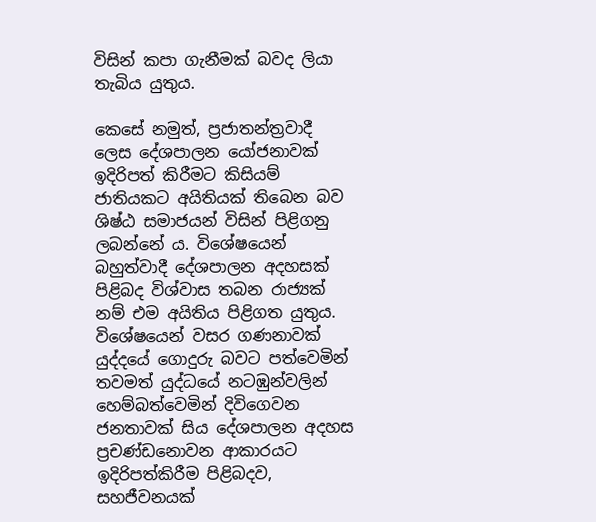විසින් කපා ගැනීමක් බවද ලියා තැබිය යුතුය.

කෙසේ නමුත්, ප්‍රජාතන්ත්‍රවාදී ලෙස දේශපාලන යෝජනාවක් ඉදිරිපත් කිරීමට කිසියම් ජාතියකට අයිතියක් තිබෙන බව ශිෂ්ඨ සමාජයන් විසින් පිළිගනු ලබන්නේ ය. විශේෂයෙන් බහුත්වාදී දේශපාලන අදහසක් පිළිබද විශ්වාස තබන රාජ්‍යක් නම් එම අයිතිය පිළිගත යුතුය. විශේෂයෙන් වසර ගණනාවක් යුද්දයේ ගොදුරු බවට පත්වෙමින් තවමත් යුද්ධයේ නටඹුන්වලින් හෙම්බත්වෙමින් දිවිගෙවන ජනතාවක් සිය දේශපාලන අදහස ප්‍රචණ්ඩනොවන ආකාරයට ඉදිරිපත්කිරීම පිළිබදව, සහජීවනයක්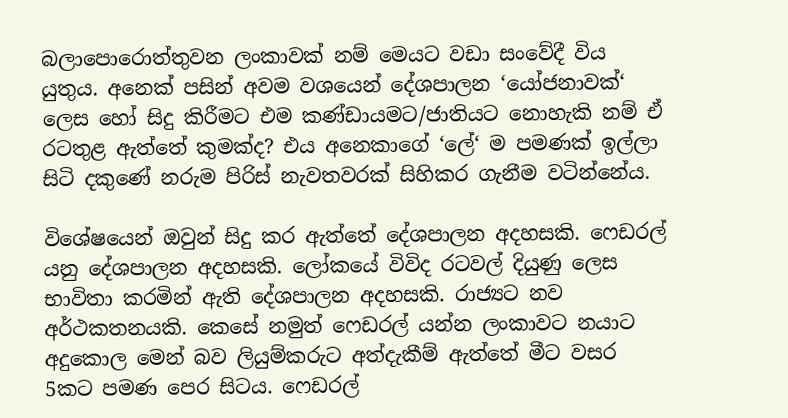බලාපොරොත්තුවන ලංකාවක් නම් මෙයට වඩා සංවේදී විය යුතුය. අනෙක් පසින් අවම වශයෙන් දේශපාලන ‘යෝජනාවක්‘ ලෙස හෝ සිදු කිරීමට එම කණ්ඩායමට/ජාතියට නොහැකි නම් ඒ රටතුළ ඇත්තේ කුමක්ද? එය අනෙකාගේ ‘ලේ‘ ම පමණක් ඉල්ලා සිටි දකුණේ නරුම පිරිස් නැවතවරක් සිහිකර ගැනීම වටින්නේය.

විශේෂයෙන් ඔවුන් සිදු කර ඇත්තේ දේශපාලන අදහසකි. ෆෙඩරල් යනු දේශපාලන අදහසකි. ලෝකයේ විවිද රටවල් දියුණු ලෙස භාවිතා කරමින් ඇති දේශපාලන අදහසකි. රාජ්‍යට නව අර්ථකතනයකි. කෙසේ නමුත් ෆෙඩරල් යන්න ලංකාවට නයාට අදුකොල මෙන් බව ලියුම්කරුට අත්දැකීම් ඇත්තේ මීට වසර 5කට පමණ පෙර සිටය. ෆෙඩරල්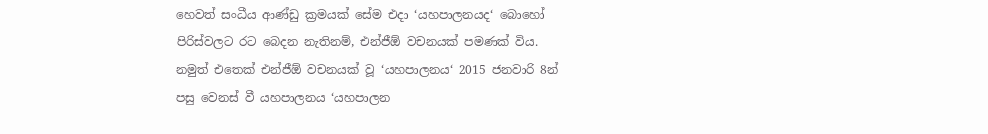හෙවත් සංධීය ආණ්ඩු ක්‍රමයක් සේම එදා ‘යහපාලනයද‘ බොහෝ පිරිස්වලට රට බෙදන නැතිනම්, එන්ජීඕ වචනයක් පමණක් විය. නමුත් එතෙක් එන්ජීඕ වචනයක් වූ ‘යහපාලනය‘ 2015 ජනවාරි 8න් පසු වෙනස් වී යහපාලනය ‘යහපාලන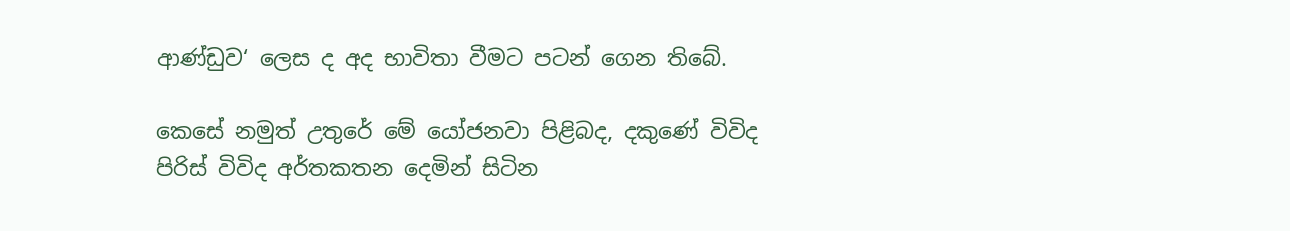ආණ්ඩුව‘ ලෙස ද අද භාවිතා වීමට පටන් ගෙන තිබේ.

කෙසේ නමුත් උතුරේ මේ යෝජනවා පිළිබද, දකුණේ විවිද පිරිස් විවිද අර්තකතන දෙමින් සිටින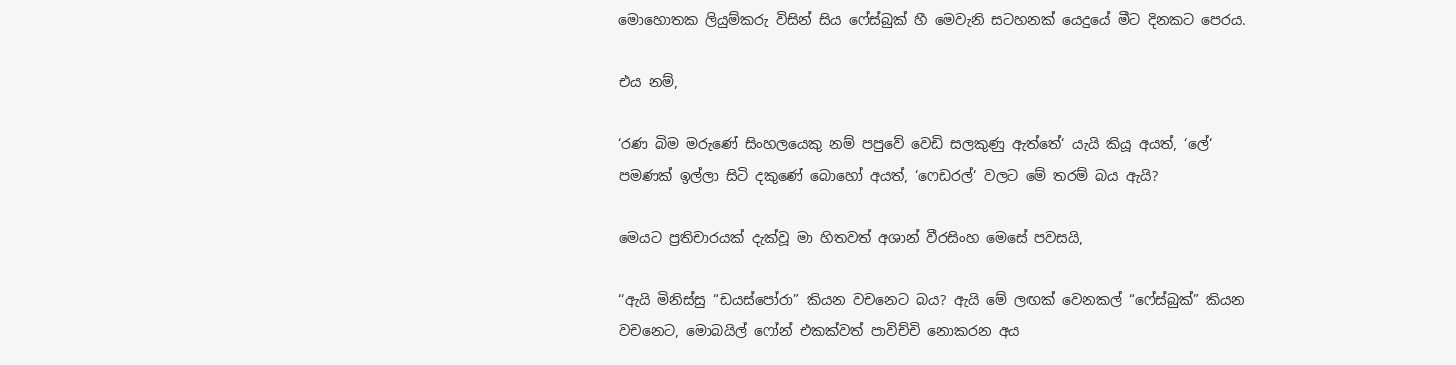මොහොතක ලියුම්කරු විසින් සිය ෆේස්බුක් හී මෙවැනි සටහනක් යෙදුයේ මීට දිනකට පෙරය.

එය නම්,

‘රණ බිම මරුණේ සිංහලයෙකු නම් පපුවේ වෙඩි සලකුණු ඇත්තේ‘ යැයි කියූ අයත්, ‘ලේ‘ පමණක් ඉල්ලා සිටි දකුණේ බොහෝ අයත්, ‘ෆෙඩරල්‘ වලට මේ තරම් බය ඇයි?

මෙයට ප්‍රතිචාරයක් දැක්වූ මා හිතවත් අශාන් වීරසිංහ මෙසේ පවසයි,

‘‘ඇයි මිනිස්සු “ඩයස්පෝරා” කියන වචනෙට බය? ඇයි මේ ලඟක් වෙනකල් “ෆේස්බුක්” කියන වචනෙට, මොබයිල් ෆෝන් එකක්වත් පාවිච්චි නොකරන අය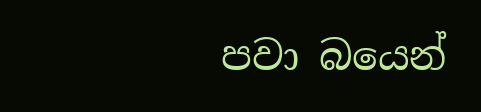පවා බයෙන්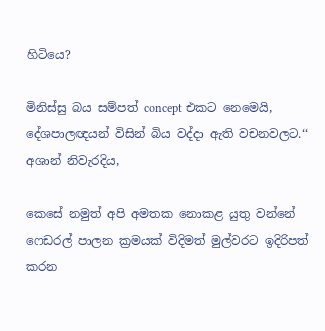හිටියෙ?

මිනිස්සු බය සම්පත් concept එකට නෙමෙයි, දේශපාලඥයන් විසින් බිය වද්දා ඇති වචනවලට.‘‘ අශාන් නිවැරදිය,

කෙසේ නමුත් අපි අමතක නොකළ යුතු වන්නේ ෆෙඩරල් පාලන ක්‍රමයක් විදිමත් මුල්වරට ඉදිරිපත් කරන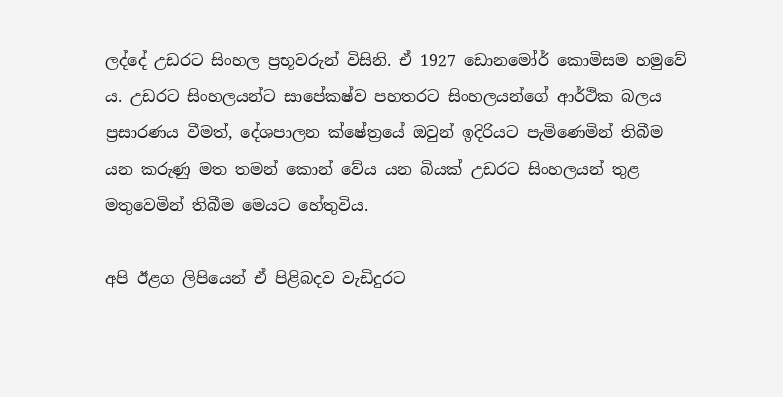ලද්දේ උඩරට සිංහල ප්‍රභූවරුන් විසිනි. ඒ 1927 ඩොනමෝර් කොමිසම හමුවේ ය. උඩරට සිංහලයන්ට සාපේකෂ්ව පහතරට සිංහලයන්ගේ ආර්ථික බලය ප්‍රසාරණය වීමත්, දේශපාලන ක්ෂේත්‍රයේ ඔවුන් ඉදිරියට පැමිණෙමින් තිබීම යන කරුණු මත තමන් කොන් වේය යන බියක් උඩරට සිංහලයන් තුළ මතුවෙමින් තිබීම මෙයට හේතුවිය.

අපි ඊළග ලිපියෙන් ඒ පිළිබදව වැඩිදුරට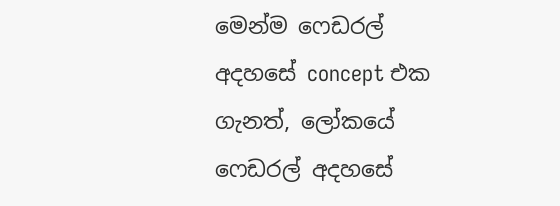මෙන්ම ෆෙඩරල් අදහසේ concept එක ගැනත්, ලෝකයේ ෆෙඩරල් අදහසේ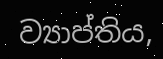ව්‍යාප්තිය,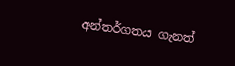අන්තර්ගතය ගැනත්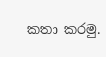කතා කරමු.